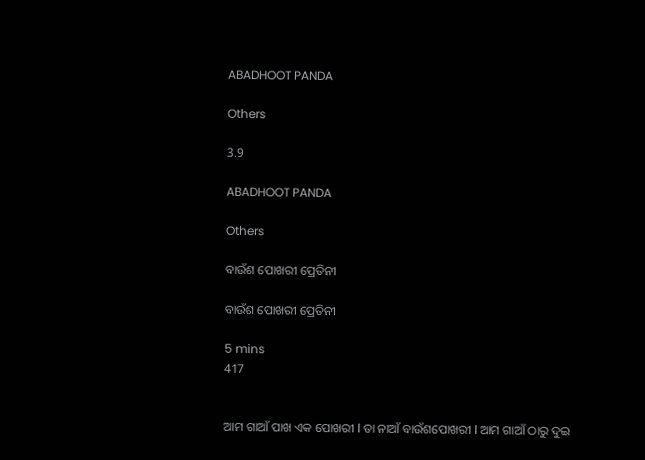ABADHOOT PANDA

Others

3.9

ABADHOOT PANDA

Others

ବାଉଁଶ ପୋଖରୀ ପ୍ରେତିନୀ

ବାଉଁଶ ପୋଖରୀ ପ୍ରେତିନୀ

5 mins
417


ଆମ ଗାଆଁ ପାଖ ଏକ ପୋଖରୀ l ତା ନାଆଁ ବାଉଁଶପୋଖରୀ l ଆମ ଗାଆଁ ଠାରୁ ଦୁଇ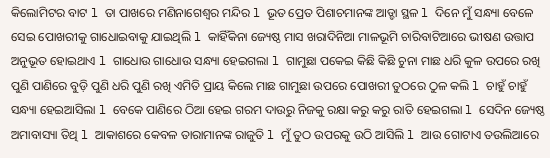କିଲୋମିଟର ବାଟ l ତା ପାଖରେ ମଣିନାଗେଶ୍ୱର ମନ୍ଦିର l ଭୂତ ପ୍ରେତ ପିଶାଚମାନଙ୍କ ଆଡ୍ଡା ସ୍ଥଳ l ଦିନେ ମୁଁ ସନ୍ଧ୍ୟା ବେଳେ ସେଇ ପୋଖରୀକୁ ଗାଧୋଇବାକୁ ଯାଇଥିଲି l କାହିଁକିନା ଜ୍ୟେଷ୍ଠ ମାସ ଖରାଦିନିଆ ମାଳଭୂମି ଚାରିବାଟିଆରେ ଭୀଷଣ ଉତ୍ତାପ ଅନୁଭୂତ ହୋଇଥାଏ l ଗାଧୋଉ ଗାଧୋଉ ସନ୍ଧ୍ୟା ହେଇଗଲା l ଗାମୁଛା ପକେଇ କିଛି କିଛି ଚୁନା ମାଛ ଧରି କୁଳ ଉପରେ ରଖି ପୁଣି ପାଣିରେ ବୁଡ଼ି ପୁଣି ଧରି ପୁଣି ରଖି ଏମିତି ପ୍ରାୟ କିଲେ ମାଛ ଗାମୁଛା ଉପରେ ପୋଖରୀ ତୁଠରେ ଠୁଳ କଲି l ଚାହୁଁ ଚାହୁଁ ସନ୍ଧ୍ୟା ହେଇଆସିଲା l ବେକେ ପାଣିରେ ଠିଆ ହେଇ ଗରମ ଦାଉରୁ ନିଜକୁ ରକ୍ଷା କରୁ କରୁ ରାତି ହେଇଗଲା l ସେଦିନ ଜ୍ୟେଷ୍ଠ ଅମାବାସ୍ୟା ତିଥି l ଆକାଶରେ କେବଳ ତାରାମାନଙ୍କ ରାଜୁତି l ମୁଁ ତୁଠ ଉପରକୁ ଉଠି ଆସିଲି l ଆଉ ଗୋଟାଏ ତଉଲିଆରେ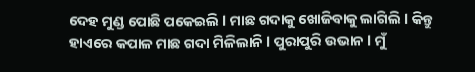ଦେହ ମୁଣ୍ଡ ପୋଛି ପକେଇଲି l ମାଛ ଗଦାକୁ ଖୋଜିବାକୁ ଲାଗିଲି l କିନ୍ତୁ ହାଏରେ କପାଳ ମାଛ ଗଦା ମିଳିଲାନି l ପୁରାପୁରି ଉଭାନ l ମୁଁ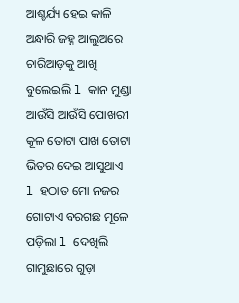ଆଶ୍ଚର୍ଯ୍ୟ ହେଇ କାଳି ଅନ୍ଧାରି ଜହ୍ନ ଆଲୁଅରେ ଚାରିଆଡ଼କୁ ଆଖି ବୁଲେଇଲି l କାନ ମୁଣ୍ଡା ଆଉଁସି ଆଉଁସି ପୋଖରୀ କୂଳ ତୋଟା ପାଖ ତୋଟା ଭିତର ଦେଇ ଆସୁଥାଏ l ହଠାତ ମୋ ନଜର ଗୋଟାଏ ବରଗଛ ମୂଳେ ପଡ଼ିଲା l ଦେଖିଲି ଗାମୁଛାରେ ଗୁଡ଼ା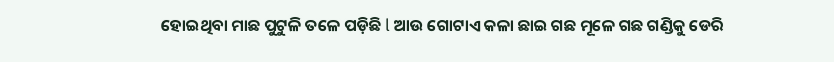ହୋଇଥିବା ମାଛ ପୁଟୁଳି ତଳେ ପଡ଼ିଛି l ଆଉ ଗୋଟାଏ କଳା ଛାଇ ଗଛ ମୂଳେ ଗଛ ଗଣ୍ଡିକୁ ଡେରି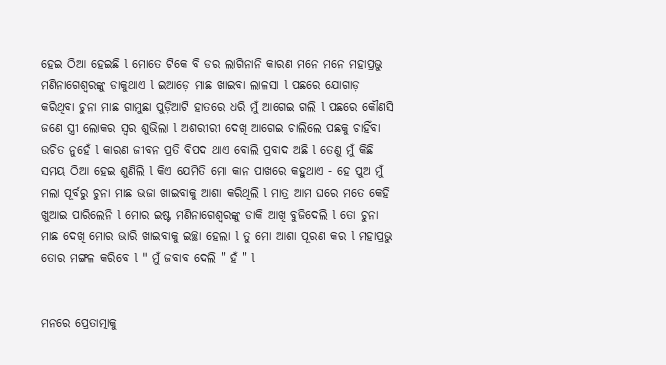ହେଇ ଠିଆ ହେଇଛି l ମୋତେ ଟିକେ ବି ଡର ଲାଗିନାନି କାରଣ ମନେ ମନେ ମହାପ୍ରଭୁ ମଣିନାଗେଶ୍ଵରଙ୍କୁ ଡାକୁଥାଏ l ଇଆଡ଼େ ମାଛ ଖାଇବା ଲାଳସା l ପଛରେ ଯୋଗାଡ଼ କରିଥିବା ଚୁନା ମାଛ ଗାମୁଛା ପୁଡ଼ିଆଟି ହାତରେ ଧରି ମୁଁ ଆଗେଇ ଗଲି l ପଛରେ କୌଣସି ଜଣେ ସ୍ତ୍ରୀ ଲୋକର ସ୍ୱର ଶୁଭିଲା l ଅଶରୀରୀ ଦେଖି ଆଗେଇ ଚାଲିଲେ ପଛକୁ ଚାହିଁବା ଉଚିତ ନୁହେଁ l କାରଣ ଜୀବନ ପ୍ରତି ବିପଦ ଥାଏ ବୋଲି ପ୍ରବାଦ ଅଛି l ତେଣୁ ମୁଁ କିଛି ସମୟ ଠିଆ ହେଇ ଶୁଣିଲି l କିଏ ଯେମିତି ମୋ କାନ ପାଖରେ କହୁଥାଏ - ହେ ପୁଅ ମୁଁ ମଲା ପୂର୍ବରୁ ଚୁନା ମାଛ ଭଜା ଖାଇବାକୁ ଆଶା କରିଥିଲି l ମାତ୍ର ଆମ ଘରେ ମତେ କେହି ଖୁଆଇ ପାରିଲେନି l ମୋର ଇଷ୍ଟ ମଣିନାଗେଶ୍ଵରଙ୍କୁ ଡାକି ଆଖି ବୁଜିଦେଲି l ତୋ ଚୁନା ମାଛ ଦେଖି ମୋର ଭାରି ଖାଇବାକୁ ଇଚ୍ଛା ହେଲା l ତୁ ମୋ ଆଶା ପୂରଣ କର l ମହାପ୍ରଭୁ ତୋର ମଙ୍ଗଳ କରିବେ l " ମୁଁ ଜବାବ ଦେଲି " ହଁ " l


ମନରେ ପ୍ରେତାତ୍ମାକୁ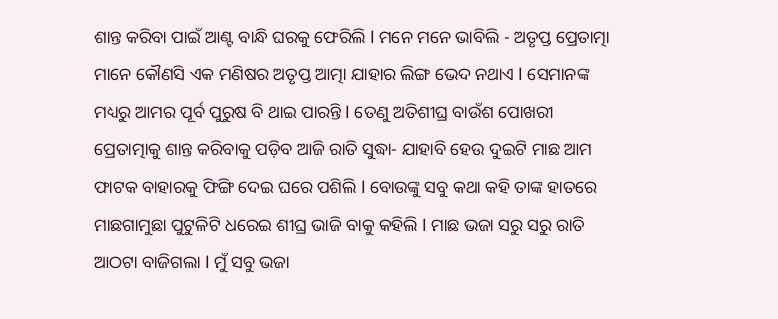ଶାନ୍ତ କରିବା ପାଇଁ ଆଣ୍ଟ ବାନ୍ଧି ଘରକୁ ଫେରିଲି l ମନେ ମନେ ଭାବିଲି - ଅତୃପ୍ତ ପ୍ରେତାତ୍ମା ମାନେ କୌଣସି ଏକ ମଣିଷର ଅତୃପ୍ତ ଆତ୍ମା ଯାହାର ଲିଙ୍ଗ ଭେଦ ନଥାଏ l ସେମାନଙ୍କ ମଧ୍ୟରୁ ଆମର ପୂର୍ବ ପୁରୁଷ ବି ଥାଇ ପାରନ୍ତି l ତେଣୁ ଅତିଶୀଘ୍ର ବାଉଁଶ ପୋଖରୀ ପ୍ରେତାତ୍ମାକୁ ଶାନ୍ତ କରିବାକୁ ପଡ଼ିବ ଆଜି ରାତି ସୁଦ୍ଧା- ଯାହାବି ହେଉ ଦୁଇଟି ମାଛ ଆମ ଫାଟକ ବାହାରକୁ ଫିଙ୍ଗି ଦେଇ ଘରେ ପଶିଲି l ବୋଉଙ୍କୁ ସବୁ କଥା କହି ତାଙ୍କ ହାତରେ ମାଛଗାମୁଛା ପୁଟୁଳିଟି ଧରେଇ ଶୀଘ୍ର ଭାଜି ବାକୁ କହିଲି l ମାଛ ଭଜା ସରୁ ସରୁ ରାତି ଆଠଟା ବାଜିଗଲା l ମୁଁ ସବୁ ଭଜା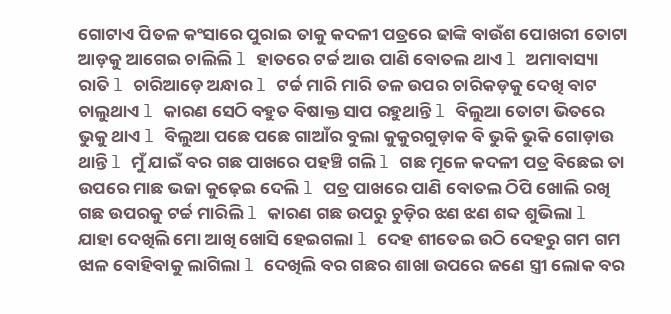ଗୋଟାଏ ପିତଳ କଂସାରେ ପୁରାଇ ତାକୁ କଦଳୀ ପତ୍ରରେ ଢାଙ୍କି ବାଉଁଶ ପୋଖରୀ ତୋଟା ଆଡ଼କୁ ଆଗେଇ ଚାଲିଲି l ହାତରେ ଟର୍ଚ୍ଚ ଆଉ ପାଣି ବୋତଲ ଥାଏ l ଅମାବାସ୍ୟା ରାତି l ଚାରିଆଡ଼େ ଅନ୍ଧାର l ଟର୍ଚ୍ଚ ମାରି ମାରି ତଳ ଉପର ଚାରିକଡ଼କୁ ଦେଖି ବାଟ ଚାଲୁଥାଏ l କାରଣ ସେଠି ବହୁତ ବିଷାକ୍ତ ସାପ ରହୁଥାନ୍ତି l ବିଲୁଆ ତୋଟା ଭିତରେ ଭୁକୁ ଥାଏ l ବିଲୁଆ ପଛେ ପଛେ ଗାଆଁର ବୁଲା କୁକୁରଗୁଡ଼ାକ ବି ଭୁକି ଭୁକି ଗୋଡ଼ାଉ ଥାନ୍ତି l ମୁଁ ଯାଇଁ ବର ଗଛ ପାଖରେ ପହଞ୍ଚି ଗଲି l ଗଛ ମୂଳେ କଦଳୀ ପତ୍ର ବିଛେଇ ତା ଉପରେ ମାଛ ଭଜା କୁଢ଼େଇ ଦେଲି l ପତ୍ର ପାଖରେ ପାଣି ବୋତଲ ଠିପି ଖୋଲି ରଖି ଗଛ ଉପରକୁ ଟର୍ଚ୍ଚ ମାରିଲି l କାରଣ ଗଛ ଉପରୁ ଚୁଡ଼ିର ଝଣ ଝଣ ଶବ୍ଦ ଶୁଭିଲା l ଯାହା ଦେଖିଲି ମୋ ଆଖି ଖୋସି ହେଇଗଲା l ଦେହ ଶୀତେଇ ଉଠି ଦେହରୁ ଗମ ଗମ ଝାଳ ବୋହିବାକୁ ଲାଗିଲା l ଦେଖିଲି ବର ଗଛର ଶାଖା ଉପରେ ଜଣେ ସ୍ତ୍ରୀ ଲୋକ ବର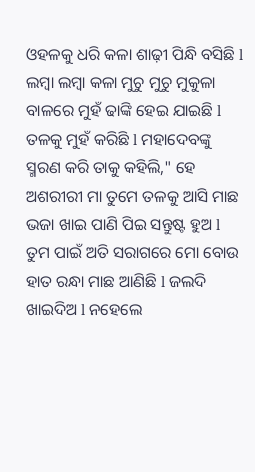ଓହଳକୁ ଧରି କଳା ଶାଢ଼ୀ ପିନ୍ଧି ବସିଛି l ଲମ୍ବା ଲମ୍ବା କଳା ମୁଚୁ ମୁଚୁ ମୁକୁଳା ବାଳରେ ମୁହଁ ଢାଙ୍କି ହେଇ ଯାଇଛି l ତଳକୁ ମୁହଁ କରିଛି l ମହାଦେବଙ୍କୁ ସ୍ମରଣ କରି ତାକୁ କହିଲି," ହେ ଅଶରୀରୀ ମା ତୁମେ ତଳକୁ ଆସି ମାଛ ଭଜା ଖାଇ ପାଣି ପିଇ ସନ୍ତୁଷ୍ଟ ହୁଅ l ତୁମ ପାଇଁ ଅତି ସରାଗରେ ମୋ ବୋଉ ହାତ ରନ୍ଧା ମାଛ ଆଣିଛି l ଜଲଦି ଖାଇଦିଅ l ନହେଲେ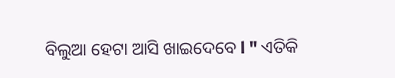ବିଲୁଆ ହେଟା ଆସି ଖାଇଦେବେ l " ଏତିକି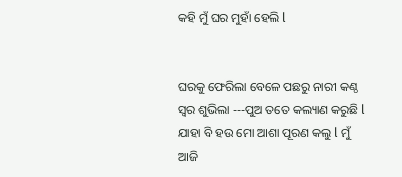କହି ମୁଁ ଘର ମୁହାଁ ହେଲି l


ଘରକୁ ଫେରିଲା ବେଳେ ପଛରୁ ନାରୀ କଣ୍ଠ ସ୍ୱର ଶୁଭିଲା ---ପୁଅ ତତେ କଲ୍ୟାଣ କରୁଛି l ଯାହା ବି ହଉ ମୋ ଆଶା ପୂରଣ କଲୁ l ମୁଁ ଆଜି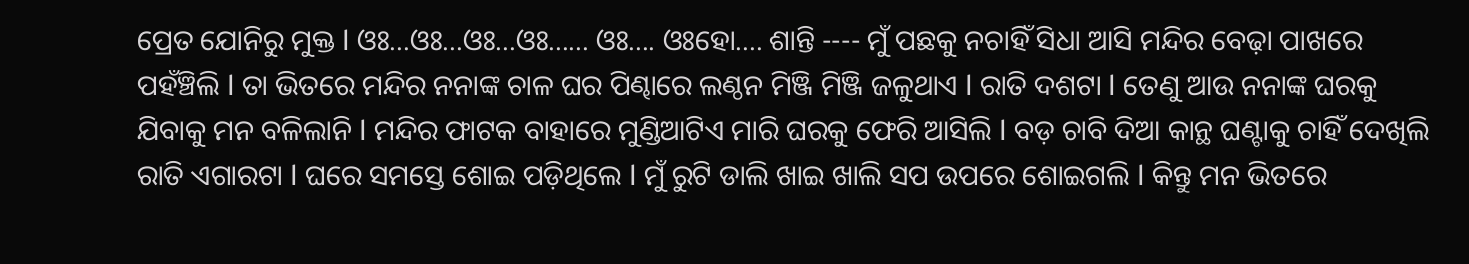ପ୍ରେତ ଯୋନିରୁ ମୁକ୍ତ l ଓଃ...ଓଃ...ଓଃ...ଓଃ...... ଓଃ.... ଓଃହୋ.... ଶାନ୍ତି ---- ମୁଁ ପଛକୁ ନଚାହିଁ ସିଧା ଆସି ମନ୍ଦିର ବେଢ଼ା ପାଖରେ ପହଁଞ୍ଚିଲି l ତା ଭିତରେ ମନ୍ଦିର ନନାଙ୍କ ଚାଳ ଘର ପିଣ୍ଢାରେ ଲଣ୍ଠନ ମିଞ୍ଜି ମିଞ୍ଜି ଜଳୁଥାଏ l ରାତି ଦଶଟା l ତେଣୁ ଆଉ ନନାଙ୍କ ଘରକୁ ଯିବାକୁ ମନ ବଳିଲାନି l ମନ୍ଦିର ଫାଟକ ବାହାରେ ମୁଣ୍ଡିଆଟିଏ ମାରି ଘରକୁ ଫେରି ଆସିଲି l ବଡ଼ ଚାବି ଦିଆ କାନ୍ଥ ଘଣ୍ଟାକୁ ଚାହିଁ ଦେଖିଲି ରାତି ଏଗାରଟା l ଘରେ ସମସ୍ତେ ଶୋଇ ପଡ଼ିଥିଲେ l ମୁଁ ରୁଟି ଡାଲି ଖାଇ ଖାଲି ସପ ଉପରେ ଶୋଇଗଲି l କିନ୍ତୁ ମନ ଭିତରେ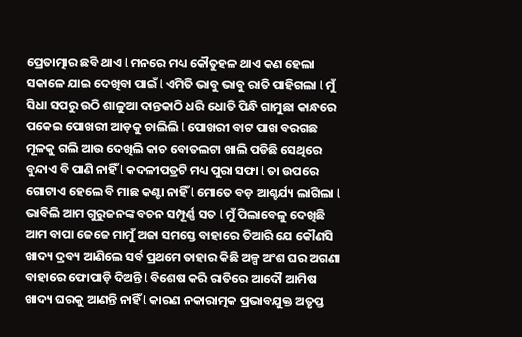ପ୍ରେତାତ୍ମାର ଛବି ଥାଏ l ମନରେ ମଧ୍ୟ କୌତୁହଳ ଥାଏ କଣ ହେଲା ସକାଳେ ଯାଇ ଦେଖିବା ପାଇଁ l ଏମିତି ଭାବୁ ଭାବୁ ରାତି ପାହିଗଲା l ମୁଁ ସିଧା ସପରୁ ଉଠି ଶାଳୁଆ ଦାନ୍ତକାଠି ଧରି ଧୋତି ପିନ୍ଧି ଗାମୁଛା କାନ୍ଧରେ ପକେଇ ପୋଖରୀ ଆଡ଼କୁ ଚାଲିଲି l ପୋଖରୀ ବାଟ ପାଖ ବରଗଛ ମୂଳକୁ ଗଲି ଆଉ ଦେଖିଲି କାଚ ବୋତଲଟା ଖାଲି ପଡିଛି ସେଥିରେ ବୁନ୍ଦାଏ ବି ପାଣି ନାହିଁ l କଦଳୀପତ୍ରଟି ମଧ୍ୟ ପୁରା ସଫା l ତା ଉପରେ ଗୋଟାଏ ହେଲେ ବି ମାଛ କଣ୍ଟା ନାହିଁ l ମୋତେ ବଡ଼ ଆଶ୍ଚର୍ଯ୍ୟ ଲାଗିଲା l ଭାବିଲି ଆମ ଗୁରୁଜନଙ୍କ ବଚନ ସମ୍ପୂର୍ଣ୍ଣ ସତ l ମୁଁ ପିଲାବେଳୁ ଦେଖିଛି ଆମ ବାପା ଜେଜେ ମାମୁଁ ଅଜା ସମସ୍ତେ ବାହାରେ ତିଆରି ଯେ କୌଣସି ଖାଦ୍ୟ ଦ୍ରବ୍ୟ ଆଣିଲେ ସର୍ବ ପ୍ରଥମେ ତାହାର କିଛି ଅଳ୍ପ ଅଂଶ ଘର ଅଗଣା ବାହାରେ ଫୋପାଡ଼ି ଦିଅନ୍ତି l ବିଶେଷ କରି ରାତିରେ ଆଦୌ ଆମିଷ ଖାଦ୍ୟ ଘରକୁ ଆଣନ୍ତି ନାହିଁ l କାରଣ ନକାରାତ୍ମକ ପ୍ରଭାବଯୁକ୍ତ ଅତୃପ୍ତ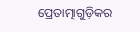ପ୍ରେତାତ୍ମାଗୁଡ଼ିକର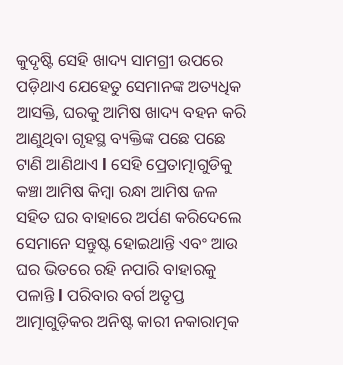କୁଦୃଷ୍ଟି ସେହି ଖାଦ୍ୟ ସାମଗ୍ରୀ ଉପରେ ପଡ଼ିଥାଏ ଯେହେତୁ ସେମାନଙ୍କ ଅତ୍ୟଧିକ ଆସକ୍ତି, ଘରକୁ ଆମିଷ ଖାଦ୍ୟ ବହନ କରି ଆଣୁଥିବା ଗୃହସ୍ଥ ବ୍ୟକ୍ତିଙ୍କ ପଛେ ପଛେ ଟାଣି ଆଣିଥାଏ l ସେହି ପ୍ରେତାତ୍ମାଗୁଡିକୁ କଞ୍ଚା ଆମିଷ କିମ୍ବା ରନ୍ଧା ଆମିଷ ଜଳ ସହିତ ଘର ବାହାରେ ଅର୍ପଣ କରିଦେଲେ ସେମାନେ ସନ୍ତୁଷ୍ଟ ହୋଇଥାନ୍ତି ଏବଂ ଆଉ ଘର ଭିତରେ ରହି ନପାରି ବାହାରକୁ ପଳାନ୍ତି l ପରିବାର ବର୍ଗ ଅତୃପ୍ତ ଆତ୍ମାଗୁଡ଼ିକର ଅନିଷ୍ଟ କାରୀ ନକାରାତ୍ମକ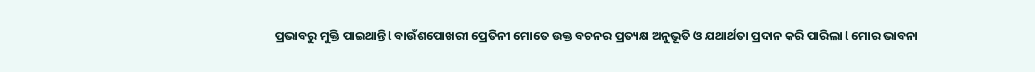ପ୍ରଭାବରୁ ମୁକ୍ତି ପାଇଥାନ୍ତି l ବାଉଁଶପୋଖରୀ ପ୍ରେତିନୀ ମୋତେ ଉକ୍ତ ବଚନର ପ୍ରତ୍ୟକ୍ଷ ଅନୁଭୂତି ଓ ଯଥାର୍ଥତା ପ୍ରଦାନ କରି ପାରିଲା l ମୋର ଭାବନା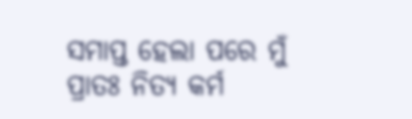ସମାପ୍ତ ହେଲା ପରେ ମୁଁ ପ୍ରାତଃ ନିତ୍ୟ କର୍ମ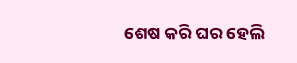ଶେଷ କରି ଘର ହେଲି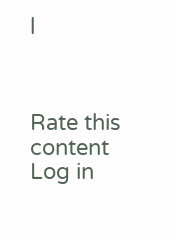l



Rate this content
Log in